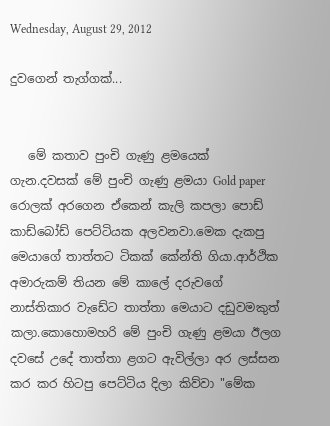Wednesday, August 29, 2012

දුවගෙන් තැග්ගක්...


   මේ කතාව පුංචි ගැණු ළමයෙක් ගැන.දවසක් මේ පුංචි ගැණු ළමයා Gold paper රොලක් අරගෙන ඒකෙන් කැලි කපලා පොඩ් කාඩ්බෝඩ් පෙට්ටියක අලවනවා.මෙක දැකපු මෙයාගේ තාත්තට ටිකක් කේන්ති ගියා.ආර්ථික අමාරුකම් තියන මේ කාලේ දරුවගේ නාස්තිකාර වැඩේට තාත්තා මෙයාට දඩුවමකුත් කලා.කොහොමහරි මේ පුංචි ගැණු ළමයා ඊලග දවසේ උදේ තාත්තා ළගට ඇවිල්ලා අර ලස්සන කර කර හිටපු පෙට්ටිය දිලා කිව්වා "මේක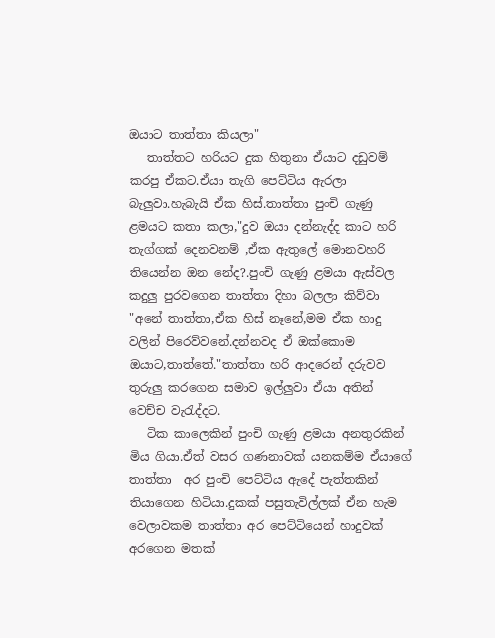ඔයාට තාත්තා කියලා"
   තාත්තට හරියට දුක හිතුනා ඒයාට දඩුවම් කරපු ඒකට.ඒයා තැගි පෙට්ටිය ඇරලා බැලුවා.හැබැයි ඒක හිස්.තාත්තා පුංචි ගැණු ළමයට කතා කලා,"දුව ඔයා දන්නැද්ද කාට හරි තැග්ගක් දෙනවනම් ,ඒක ඇතුලේ මොනවහරි තියෙන්න ඔන නේද?.පුංචි ගැණු ළමයා ඇස්වල කදුලු පුරවගෙන තාත්තා දිහා බලලා කිව්වා "අනේ තාත්තා,ඒක හිස් නෑනේ,මම ඒක හාදු වලින් පිරෙව්වනේ.දන්නවද ඒ ඔක්කොම ඔයාට,තාත්තේ."තාත්තා හරි ආදරෙන් දරුවව තුරුලු කරගෙන සමාව ඉල්ලුවා ඒයා අතින් වෙච්ච වැරැද්දට.
   ටික කාලෙකින් පුංචි ගැණු ළමයා අනතුරකින් මිය ගියා.ඒත් වසර ගණනාවක් යනකම්ම ඒයාගේ තාත්තා  අර පුංචි පෙට්ටිය ඇදේ පැත්තකින් තියාගෙන හිටියා.දුකක් පසුතැවිල්ලක් ඒන හැම වෙලාවකම තාත්තා අර පෙට්ටියෙන් හාදුවක් අරගෙන මතක්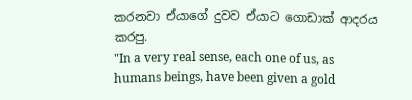කරනවා ඒයාගේ දුවව ඒයාට ගොඩාක් ආදරය කරපු.
"In a very real sense, each one of us, as humans beings, have been given a gold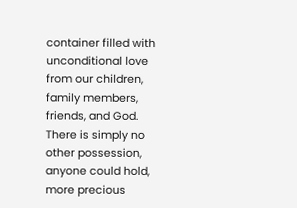container filled with unconditional love from our children, family members, friends, and God. There is simply no other possession, anyone could hold, more precious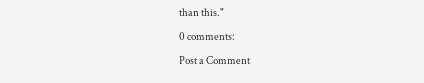than this."

0 comments:

Post a Comment